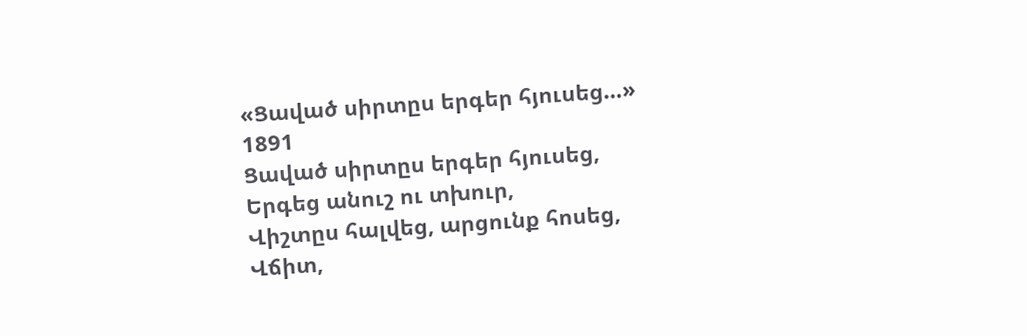«Ցաված սիրտըս երգեր հյուսեց…»
1891
Ցաված սիրտըս երգեր հյուսեց,
Երգեց անուշ ու տխուր,
Վիշտըս հալվեց, արցունք հոսեց,
Վճիտ,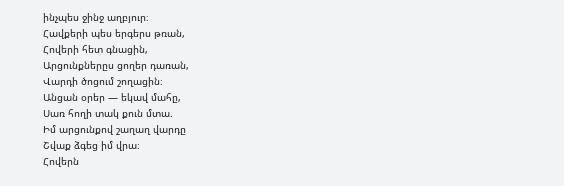ինչպես ջինջ աղբյուր։
Հավքերի պես երգերս թռան,
Հովերի հետ գնացին,
Արցունքներըս ցողեր դառան,
Վարդի ծոցում շողացին։
Անցան օրեր — եկավ մահը,
Սառ հողի տակ քուն մտա.
Իմ արցունքով շաղաղ վարդը
Շվաք ձգեց իմ վրա։
Հովերն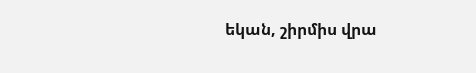եկան, շիրմիս վրա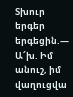Տխուր երգեր երգեցին.—
Ա՜խ. Իմ անուշ, իմ վաղուցվա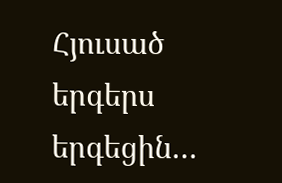Հյուսած երգերս երգեցին…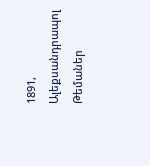1891, Ալեքսանդրապոլ
Թեմաներ